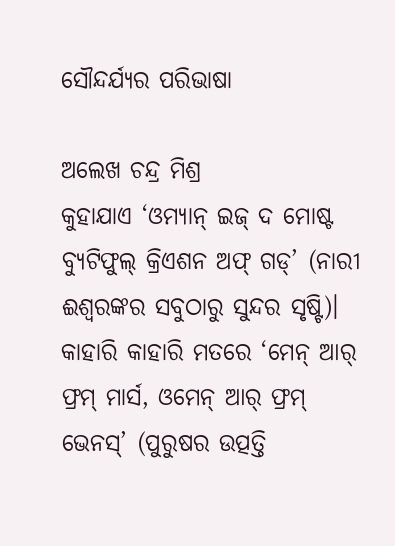ସୌନ୍ଦର୍ଯ୍ୟର ପରିଭାଷା

ଅଲେଖ ଚନ୍ଦ୍ର ମିଶ୍ର
କୁହାଯାଏ ‘ଓମ୍ୟାନ୍‌ ଇଜ୍‌ ଦ ମୋଷ୍ଟ ବ୍ୟୁଟିଫୁଲ୍‌ କ୍ରିଏଶନ ଅଫ୍‌ ଗଡ୍‌’ (ନାରୀ ଈଶ୍ୱରଙ୍କର ସବୁଠାରୁ ସୁନ୍ଦର ସୃଷ୍ଟି)। କାହାରି କାହାରି ମତରେ ‘ମେନ୍‌ ଆର୍‌ ଫ୍ରମ୍‌ ମାର୍ସ, ଓମେନ୍‌ ଆର୍‌ ଫ୍ରମ୍‌ ଭେନସ୍‌’ (ପୁରୁଷର ଉତ୍ପତ୍ତି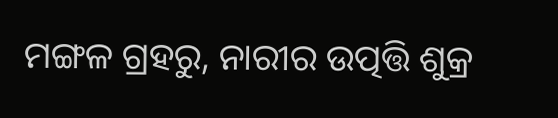ମଙ୍ଗଳ ଗ୍ରହରୁ, ନାରୀର ଉତ୍ପତ୍ତି ଶୁକ୍ର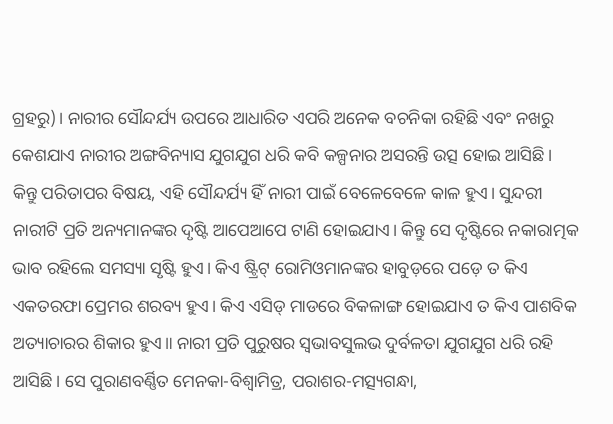ଗ୍ରହରୁ)। ନାରୀର ସୌନ୍ଦର୍ଯ୍ୟ ଉପରେ ଆଧାରିତ ଏପରି ଅନେକ ବଚନିକା ରହିଛି ଏବଂ ନଖରୁ କେଶଯାଏ ନାରୀର ଅଙ୍ଗବିନ୍ୟାସ ଯୁଗଯୁଗ ଧରି କବି କଳ୍ପନାର ଅସରନ୍ତି ଉତ୍ସ ହୋଇ ଆସିଛି।
କିନ୍ତୁ ପରିତାପର ବିଷୟ, ଏହି ସୌନ୍ଦର୍ଯ୍ୟ ହିଁ ନାରୀ ପାଇଁ ବେଳେବେଳେ କାଳ ହୁଏ। ସୁନ୍ଦରୀ ନାରୀଟି ପ୍ରତି ଅନ୍ୟମାନଙ୍କର ଦୃଷ୍ଟି ଆପେଆପେ ଟାଣି ହୋଇଯାଏ। କିନ୍ତୁ ସେ ଦୃଷ୍ଟିରେ ନକାରାତ୍ମକ ଭାବ ରହିଲେ ସମସ୍ୟା ସୃଷ୍ଟି ହୁଏ। କିଏ ଷ୍ଟ୍ରିଟ୍‌ ରୋମିଓମାନଙ୍କର ହାବୁଡ଼ରେ ପଡ଼େ ତ କିଏ ଏକତରଫା ପ୍ରେମର ଶରବ୍ୟ ହୁଏ। କିଏ ଏସିଡ୍‌ ମାଡରେ ବିକଳାଙ୍ଗ ହୋଇଯାଏ ତ କିଏ ପାଶବିକ ଅତ୍ୟାଚାରର ଶିକାର ହୁଏ॥ ନାରୀ ପ୍ରତି ପୁରୁଷର ସ୍ବଭାବସୁଲଭ ଦୁର୍ବଳତା ଯୁଗଯୁଗ ଧରି ରହି ଆସିଛି। ସେ ପୁରାଣବର୍ଣ୍ଣିତ ମେନକା-ବିଶ୍ୱାମିତ୍ର, ପରାଶର-ମତ୍ସ୍ୟଗନ୍ଧା,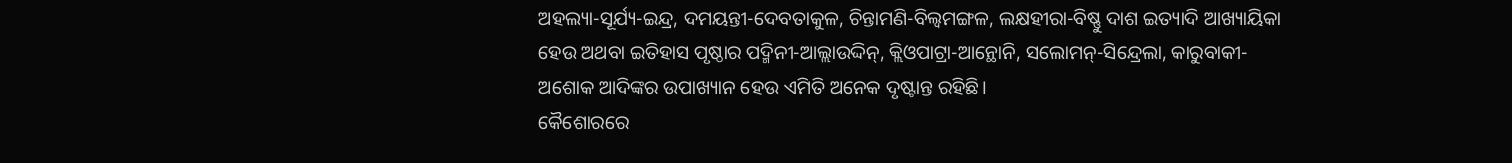ଅହଲ୍ୟା-ସୂର୍ଯ୍ୟ-ଇନ୍ଦ୍ର, ଦମୟନ୍ତୀ-ଦେବତାକୁଳ, ଚିନ୍ତାମଣି-ବିଲ୍ବମଙ୍ଗଳ, ଲକ୍ଷହୀରା-ବିଷ୍ଣୁ ଦାଶ ଇତ୍ୟାଦି ଆଖ୍ୟାୟିକା ହେଉ ଅଥବା ଇତିହାସ ପୃଷ୍ଠାର ପଦ୍ମିନୀ-ଆଲ୍ଲାଉଦ୍ଦିନ୍‌, କ୍ଲିଓପାଟ୍ରା-ଆନ୍ଥୋନି, ସଲୋମନ୍‌-ସିନ୍ଦ୍ରେଲା, କାରୁବାକୀ-ଅଶୋକ ଆଦିଙ୍କର ଉପାଖ୍ୟାନ ହେଉ ଏମିତି ଅନେକ ଦୃଷ୍ଟାନ୍ତ ରହିଛି।
କୈଶୋରରେ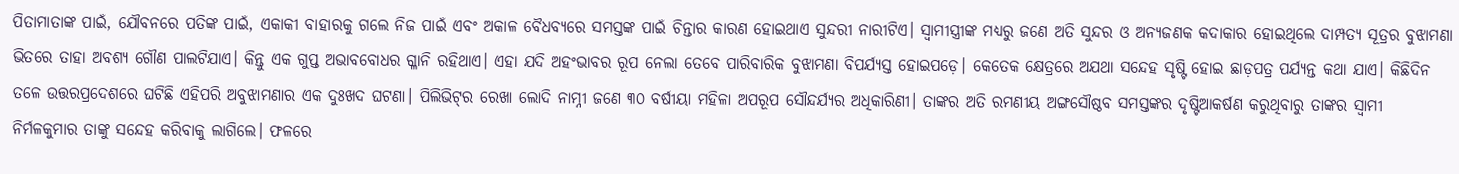ପିତାମାତାଙ୍କ ପାଇଁ, ଯୌବନରେ ପତିଙ୍କ ପାଇଁ, ଏକାକୀ ବାହାରକୁ ଗଲେ ନିଜ ପାଇଁ ଏବଂ ଅକାଳ ବୈଧବ୍ୟରେ ସମସ୍ତଙ୍କ ପାଇଁ ଚିନ୍ତାର କାରଣ ହୋଇଥାଏ ସୁନ୍ଦରୀ ନାରୀଟିଏ। ସ୍ବାମୀସ୍ତ୍ରୀଙ୍କ ମଧ୍ୟରୁ ଜଣେ ଅତି ସୁନ୍ଦର ଓ ଅନ୍ୟଜଣକ କଦାକାର ହୋଇଥିଲେ ଦାମ୍ପତ୍ୟ ସୂତ୍ରର ବୁଝାମଣା ଭିତରେ ତାହା ଅବଶ୍ୟ ଗୌଣ ପାଲଟିଯାଏ। କିନ୍ତୁ ଏକ ଗୁପ୍ତ ଅଭାବବୋଧର ଗ୍ଳାନି ରହିଥାଏ। ଏହା ଯଦି ଅହଂଭାବର ରୂପ ନେଲା ତେବେ ପାରିବାରିକ ବୁଝାମଣା ବିପର୍ଯ୍ୟସ୍ତ ହୋଇପଡ଼େ। କେତେକ କ୍ଷେତ୍ରରେ ଅଯଥା ସନ୍ଦେହ ସୃଷ୍ଟି ହୋଇ ଛାଡ଼ପତ୍ର ପର୍ଯ୍ୟନ୍ତ କଥା ଯାଏ। କିଛିଦିନ ତଳେ ଉତ୍ତରପ୍ରଦେଶରେ ଘଟିଛି ଏହିପରି ଅବୁଝାମଣାର ଏକ ଦୁଃଖଦ ଘଟଣା। ପିଲିଭିଟ୍‌ର ରେଖା ଲୋଦି ନାମ୍ନୀ ଜଣେ ୩୦ ବର୍ଷୀୟା ମହିଳା ଅପରୂପ ସୌନ୍ଦର୍ଯ୍ୟର ଅଧିକାରିଣୀ। ତାଙ୍କର ଅତି ରମଣୀୟ ଅଙ୍ଗସୌଷ୍ଠବ ସମସ୍ତଙ୍କର ଦୃଷ୍ଟିଆକର୍ଷଣ କରୁଥିବାରୁ ତାଙ୍କର ସ୍ବାମୀ ନିର୍ମଳକୁମାର ତାଙ୍କୁ ସନ୍ଦେହ କରିବାକୁ ଲାଗିଲେ। ଫଳରେ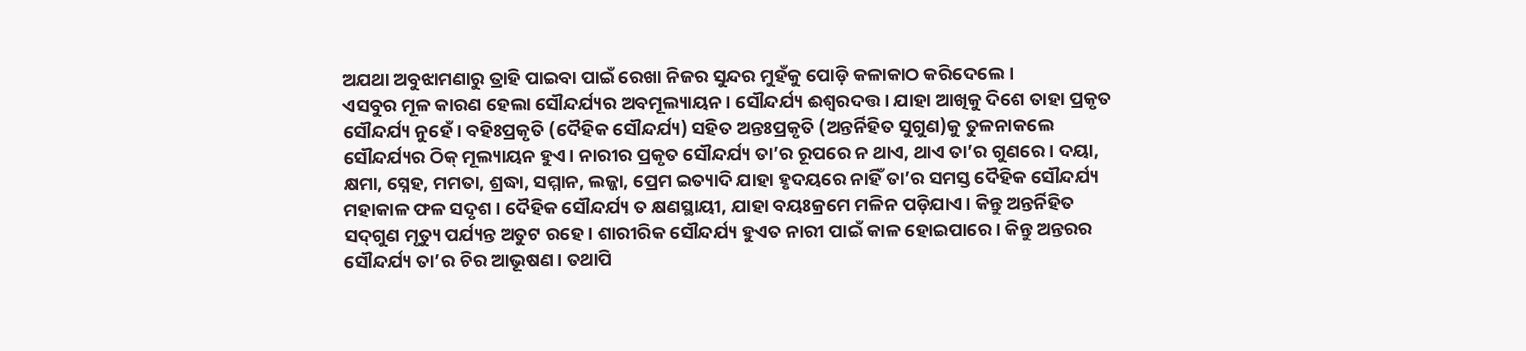ଅଯଥା ଅବୁଝାମଣାରୁ ତ୍ରାହି ପାଇବା ପାଇଁ ରେଖା ନିଜର ସୁନ୍ଦର ମୁହଁକୁ ପୋଡ଼ି କଳାକାଠ କରିଦେଲେ।
ଏସବୁର ମୂଳ କାରଣ ହେଲା ସୌନ୍ଦର୍ଯ୍ୟର ଅବମୂଲ୍ୟାୟନ। ସୌନ୍ଦର୍ଯ୍ୟ ଈଶ୍ୱରଦତ୍ତ। ଯାହା ଆଖିକୁ ଦିଶେ ତାହା ପ୍ରକୃତ ସୌନ୍ଦର୍ଯ୍ୟ ନୁହେଁ। ବହିଃପ୍ରକୃତି (ଦୈହିକ ସୌନ୍ଦର୍ଯ୍ୟ) ସହିତ ଅନ୍ତଃପ୍ରକୃତି (ଅନ୍ତର୍ନିହିତ ସୁଗୁଣ)କୁ ତୁଳନାକଲେ ସୌନ୍ଦର୍ଯ୍ୟର ଠିକ୍‌ ମୂଲ୍ୟାୟନ ହୁଏ। ନାରୀର ପ୍ରକୃତ ସୌନ୍ଦର୍ଯ୍ୟ ତା’ର ରୂପରେ ନ ଥାଏ, ଥାଏ ତା’ର ଗୁଣରେ। ଦୟା, କ୍ଷମା, ସ୍ନେହ, ମମତା, ଶ୍ରଦ୍ଧା, ସମ୍ମାନ, ଲଜ୍ଜା, ପ୍ରେମ ଇତ୍ୟାଦି ଯାହା ହୃଦୟରେ ନାହିଁ ତା’ର ସମସ୍ତ ଦୈହିକ ସୌନ୍ଦର୍ଯ୍ୟ ମହାକାଳ ଫଳ ସଦୃଶ। ଦୈହିକ ସୌନ୍ଦର୍ଯ୍ୟ ତ କ୍ଷଣସ୍ଥାୟୀ, ଯାହା ବୟଃକ୍ରମେ ମଳିନ ପଡ଼ିଯାଏ। କିନ୍ତୁ ଅନ୍ତର୍ନିହିତ ସଦ୍‌ଗୁଣ ମୃତ୍ୟୁ ପର୍ଯ୍ୟନ୍ତ ଅତୁଟ ରହେ। ଶାରୀରିକ ସୌନ୍ଦର୍ଯ୍ୟ ହୁଏତ ନାରୀ ପାଇଁ କାଳ ହୋଇପାରେ। କିନ୍ତୁ ଅନ୍ତରର ସୌନ୍ଦର୍ଯ୍ୟ ତା’ର ଚିର ଆଭୂଷଣ। ତଥାପି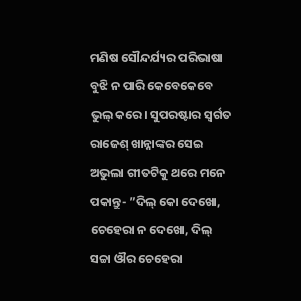ମଣିଷ ସୌନ୍ଦର୍ଯ୍ୟର ପରିଭାଷା ବୁଝି ନ ପାରି କେବେକେବେ ଭୁଲ୍‌ କରେ। ସୁପରଷ୍ଟାର ସ୍ବର୍ଗତ ରାଜେଶ୍‌ ଖାନ୍ନାଙ୍କର ସେଇ ଅଭୁଲା ଗୀତଟିକୁ ଥରେ ମନେ ପକାନ୍ତୁ- ”ଦିଲ୍‌ କୋ ଦେଖୋ, ଚେହେରା ନ ଦେଖୋ, ଦିଲ୍‌ ସଚ୍ଚା ଔର ଚେହେରା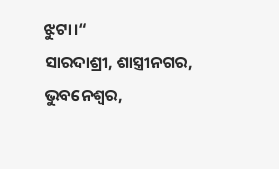ଝୁଟା।“
ସାରଦାଶ୍ରୀ, ଶାସ୍ତ୍ରୀନଗର, ଭୁବନେଶ୍ୱର,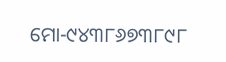ମୋ-୯୪୩୮୬୭୩୮୯୮